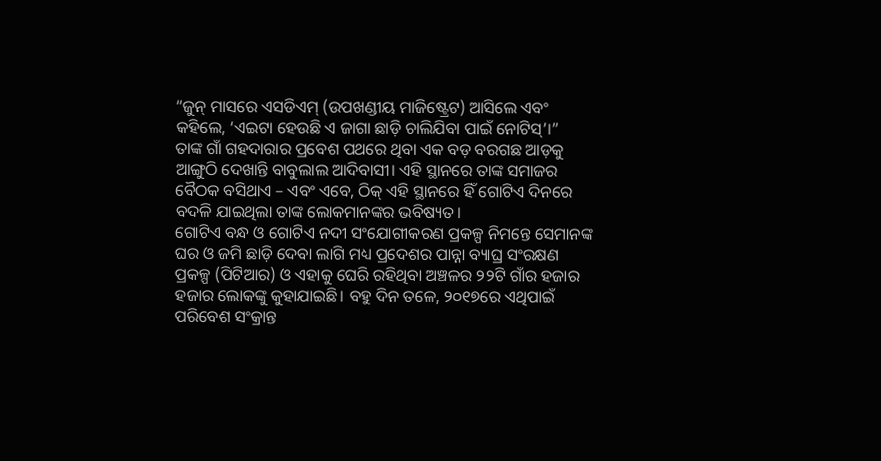“ଜୁନ୍ ମାସରେ ଏସଡିଏମ୍ (ଉପଖଣ୍ଡୀୟ ମାଜିଷ୍ଟ୍ରେଟ) ଆସିଲେ ଏବଂ କହିଲେ, ‘ଏଇଟା ହେଉଛି ଏ ଜାଗା ଛାଡ଼ି ଚାଲିଯିବା ପାଇଁ ନୋଟିସ୍’।”
ତାଙ୍କ ଗାଁ ଗହଦାରାର ପ୍ରବେଶ ପଥରେ ଥିବା ଏକ ବଡ଼ ବରଗଛ ଆଡ଼କୁ ଆଙ୍ଗୁଠି ଦେଖାନ୍ତି ବାବୁଲାଲ ଆଦିବାସୀ। ଏହି ସ୍ଥାନରେ ତାଙ୍କ ସମାଜର ବୈଠକ ବସିଥାଏ – ଏବଂ ଏବେ, ଠିକ୍ ଏହି ସ୍ଥାନରେ ହିଁ ଗୋଟିଏ ଦିନରେ ବଦଳି ଯାଇଥିଲା ତାଙ୍କ ଲୋକମାନଙ୍କର ଭବିଷ୍ୟତ।
ଗୋଟିଏ ବନ୍ଧ ଓ ଗୋଟିଏ ନଦୀ ସଂଯୋଗୀକରଣ ପ୍ରକଳ୍ପ ନିମନ୍ତେ ସେମାନଙ୍କ ଘର ଓ ଜମି ଛାଡ଼ି ଦେବା ଲାଗି ମଧ୍ୟ ପ୍ରଦେଶର ପାନ୍ନା ବ୍ୟାଘ୍ର ସଂରକ୍ଷଣ ପ୍ରକଳ୍ପ (ପିଟିଆର) ଓ ଏହାକୁ ଘେରି ରହିଥିବା ଅଞ୍ଚଳର ୨୨ଟି ଗାଁର ହଜାର ହଜାର ଲୋକଙ୍କୁ କୁହାଯାଇଛି। ବହୁ ଦିନ ତଳେ, ୨୦୧୭ରେ ଏଥିପାଇଁ ପରିବେଶ ସଂକ୍ରାନ୍ତ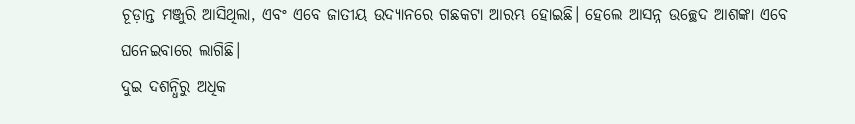ଚୂଡ଼ାନ୍ତ ମଞ୍ଜୁରି ଆସିଥିଲା, ଏବଂ ଏବେ ଜାତୀୟ ଉଦ୍ୟାନରେ ଗଛକଟା ଆରମ୍ଭ ହୋଇଛି। ହେଲେ ଆସନ୍ନ ଉଚ୍ଛେଦ ଆଶଙ୍କା ଏବେ ଘନେଇବାରେ ଲାଗିଛି।
ଦୁଇ ଦଶନ୍ଧିରୁ ଅଧିକ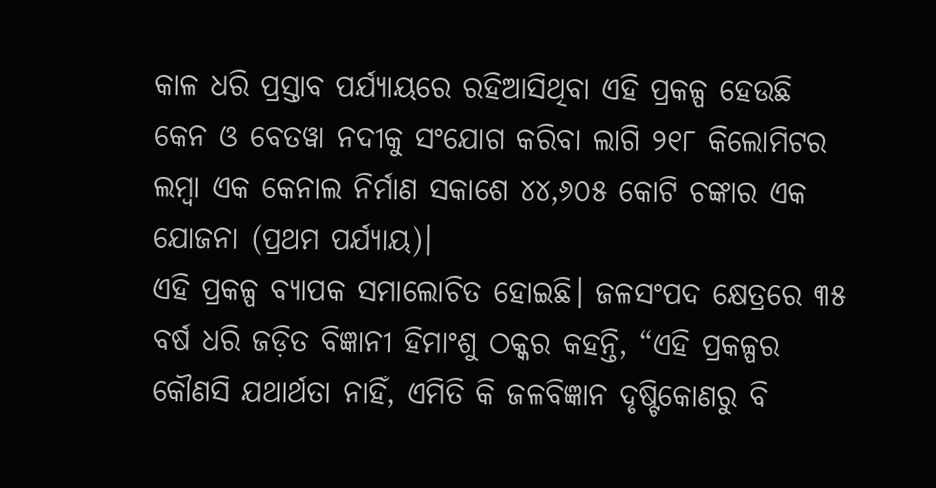କାଳ ଧରି ପ୍ରସ୍ତାବ ପର୍ଯ୍ୟାୟରେ ରହିଆସିଥିବା ଏହି ପ୍ରକଳ୍ପ ହେଉଛି କେନ ଓ ବେତୱା ନଦୀକୁ ସଂଯୋଗ କରିବା ଲାଗି ୨୧୮ କିଲୋମିଟର ଲମ୍ବା ଏକ କେନାଲ ନିର୍ମାଣ ସକାଶେ ୪୪,୬୦୫ କୋଟି ଚଙ୍କାର ଏକ ଯୋଜନା (ପ୍ରଥମ ପର୍ଯ୍ୟାୟ)।
ଏହି ପ୍ରକଳ୍ପ ବ୍ୟାପକ ସମାଲୋଚିତ ହୋଇଛି। ଜଳସଂପଦ କ୍ଷେତ୍ରରେ ୩୫ ବର୍ଷ ଧରି ଜଡ଼ିତ ବିଜ୍ଞାନୀ ହିମାଂଶୁ ଠକ୍କର କହନ୍ତି, “ଏହି ପ୍ରକଳ୍ପର କୌଣସି ଯଥାର୍ଥତା ନାହିଁ, ଏମିତି କି ଜଳବିଜ୍ଞାନ ଦୃଷ୍ଟିକୋଣରୁ ବି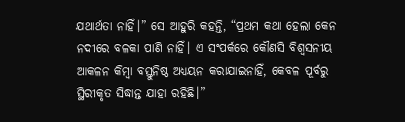ଯଥାର୍ଥତା ନାହିଁ।” ସେ ଆହୁରି କହନ୍ତି, “ପ୍ରଥମ କଥା ହେଲା କେନ ନଦୀରେ ବଳକା ପାଣି ନାହିଁ। ଏ ସଂପର୍କରେ କୌଣସି ବିଶ୍ୱସନୀୟ ଆକଳନ କିମ୍ବା ବସ୍ତୁନିଷ୍ଠ ଅଧ୍ୟୟନ କରାଯାଇନାହିଁ, କେବଳ ପୂର୍ବରୁ ସ୍ଥିରୀକୃତ ସିଦ୍ଧାନ୍ତ ଯାହା ରହିଛି।”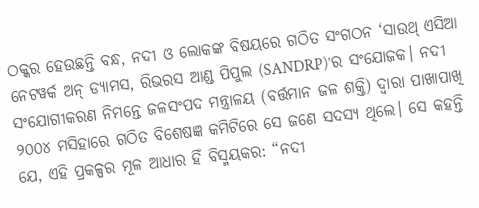ଠକ୍କର ହେଉଛନ୍ତି ବନ୍ଧ, ନଦୀ ଓ ଲୋକଙ୍କ ବିଷୟରେ ଗଠିତ ସଂଗଠନ ‘ସାଉଥ୍ ଏସିଆ ନେଟୱର୍କ ଅନ୍ ଡ୍ୟାମସ, ରିଭରସ ଆଣ୍ଡ ପିପୁଲ (SANDRP)’ର ସଂଯୋଜକ। ନଦୀ ସଂଯୋଗୀକରଣ ନିମନ୍ତେ ଜଳସଂପଦ ମନ୍ତ୍ରାଳୟ (ବର୍ତ୍ତମାନ ଜଳ ଶକ୍ତି) ଦ୍ୱାରା ପାଖାପାଖି ୨୦୦୪ ମସିହାରେ ଗଠିତ ବିଶେଷଜ୍ଞ କମିଟିରେ ସେ ଜଣେ ସଦସ୍ୟ ଥିଲେ। ସେ କହନ୍ତି ଯେ, ଏହି ପ୍ରକଳ୍ପର ମୂଳ ଆଧାର ହିଁ ବିସ୍ମୟକର: “ନଦୀ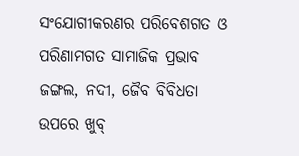ସଂଯୋଗୀକରଣର ପରିବେଶଗତ ଓ ପରିଣାମଗତ ସାମାଜିକ ପ୍ରଭାବ ଜଙ୍ଗଲ, ନଦୀ, ଜୈବ ବିବିଧତା ଉପରେ ଖୁବ୍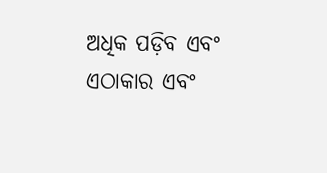ଅଧିକ ପଡ଼ିବ ଏବଂ ଏଠାକାର ଏବଂ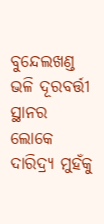ବୁନ୍ଦେଲଖଣ୍ଡ ଭଳି ଦୂରବର୍ତ୍ତୀ ସ୍ଥାନର ଲୋକେ ଦାରିଦ୍ର୍ୟ ମୁହଁକୁ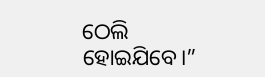ଠେଲି ହୋଇଯିବେ।”